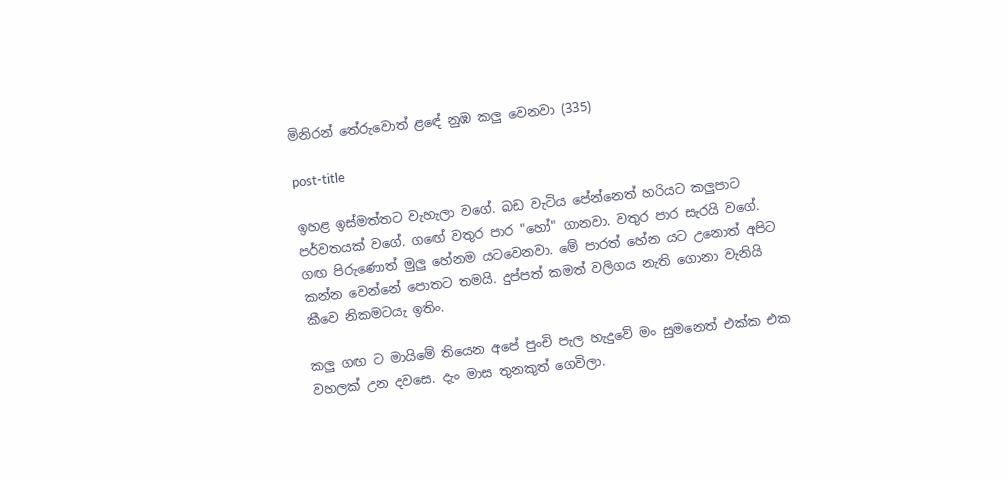මිනිරන් තේරුවොත් ළඳේ නුඹ කලු වෙනවා (335)

post-title

ඉහළ ඉස්මත්තට වැහැලා වගේ. බඩ වැටිය පේන්නෙත් හරියට කලුපාට පර්වතයක් වගේ. ගඟේ වතුර පාර "හෝ" ගානවා. වතුර පාර සැරයි වගේ. ගඟ පිරුණොත් මුලු හේනම යටවෙනවා. මේ පාරත් හේන යට උනොත් අපිට කන්න වෙන්නේ පොතට තමයි. දුප්පත් කමත් වලිගය නැති ගොනා වැනියි කීවෙ නිකමටයැ ඉතිං.

කලු ගඟ ට මායිමේ තියෙන අපේ පුංචි පැල හැදුවේ මං සුමනෙත් එක්ක එක වහලක් උන දවසෙ. දැං මාස තුනකුත් ගෙවිලා.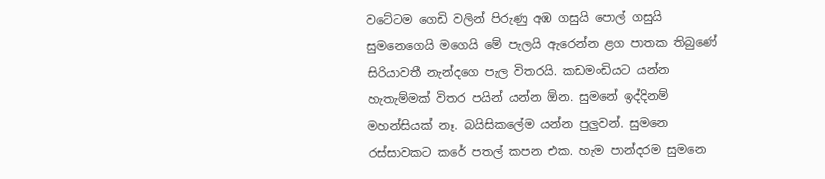වටේටම ගෙඩි වලින් පිරුණු අඹ ගසුයි පොල් ගසුයි සුමනෙගෙයි මගෙයි මේ පැලයි ඇරෙන්න ළග පාතක තිබුණේ සිරියාවතී නැන්දගෙ පැල විතරයි. කඩමංඩියට යන්න හැතැම්මක් විතර පයින් යන්න ඕන. සුමනේ ඉද්දිනම් මහන්සියක් නෑ. බයිසිකලේම යන්න පුලුවන්. සුමනෙ රස්සාවකට කරේ පතල් කපන එක. හැම පාන්දරම සුමනෙ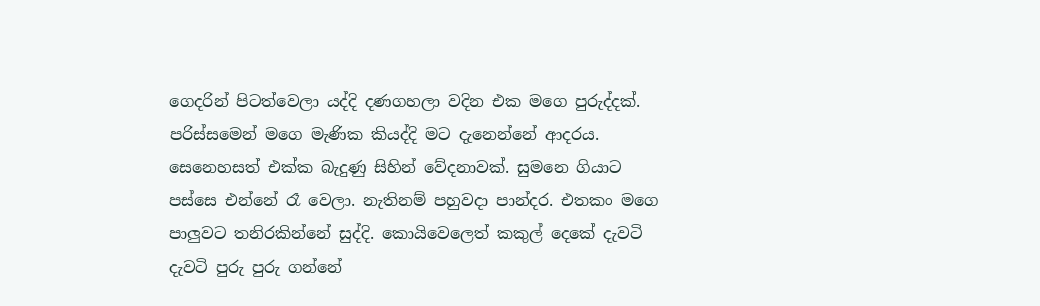ගෙදරින් පිටත්වෙලා යද්දි දණගහලා වදින එක මගෙ පුරුද්දක්. පරිස්සමෙන් මගෙ මැණික කියද්දි මට දැනෙන්නේ ආදරය. සෙනෙහසත් එක්ක බැදුණු සිහින් වේදනාවක්. සුමනෙ ගියාට පස්සෙ එන්නේ රෑ වෙලා. නැතිනම් පහුවදා පාන්දර. එතකං මගෙ පාලුවට තනිරකින්නේ සුද්දි. කොයිවෙලෙත් කකුල් දෙකේ දැවටි දැවටි පුරු පුරු ගන්නේ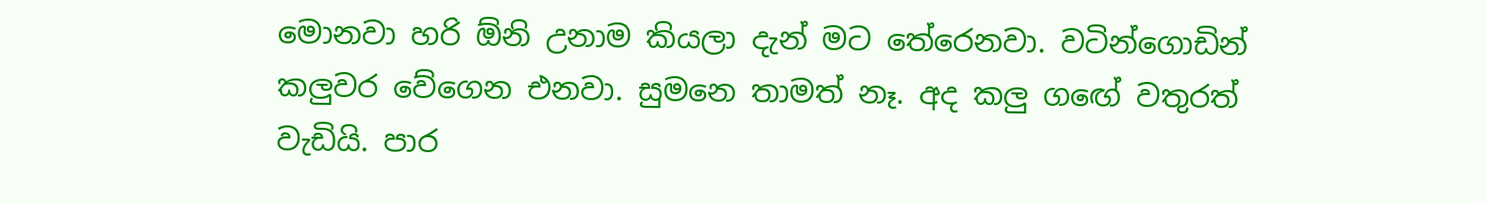මොනවා හරි ඕනි උනාම කියලා දැන් මට තේරෙනවා. වටින්ගොඩින් කලුවර වේගෙන එනවා. සුමනෙ තාමත් නෑ. අද කලු ගඟේ වතුරත් වැඩියි. පාර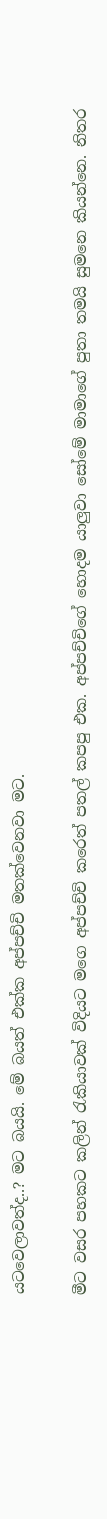යටවෙලාවත්ද..? මට බයයි. මේ බයත් එක්ක අප්පච්චි මතක්වෙනවා මට.

මීට වසර පහකට කලින් රැකියාවක් විදියට මගෙ අප්පච්චි කරෙත් පතල් කපපු එක. අප්පච්චිගේ හොදම යාලුවා සෝමේ මාමාගේ පුතා තමයි සුමනෙ කියන්නෙ. නිතර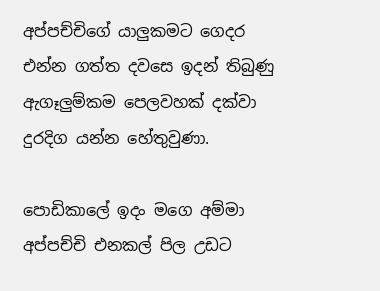අප්පච්චිගේ යාලුකමට ගෙදර එන්න ගත්ත දවසෙ ඉදන් තිබුණු ඇගෑලුම්කම පෙලවහක් දක්වා දුරදිග යන්න හේතුවුණා.

පොඩිකාලේ ඉදං මගෙ අම්මා අප්පච්චි එනකල් පිල උඩට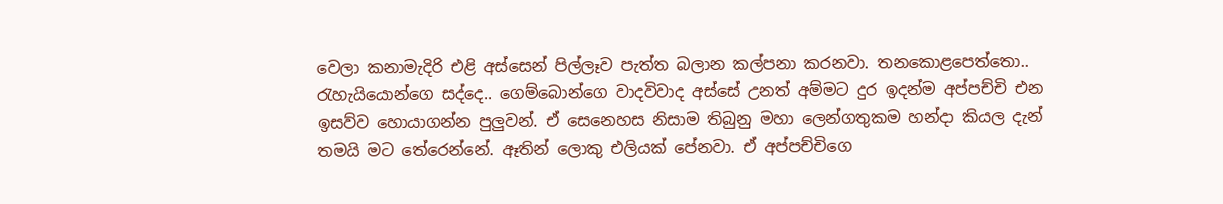වෙලා කනාමැදිරි එළි අස්සෙන් පිල්ලෑව පැත්ත බලාන කල්පනා කරනවා. තනකොළපෙත්තො.. රැහැයියොන්ගෙ සද්දෙ.. ගෙම්බොන්ගෙ වාදවිවාද අස්සේ උනත් අම්මට දුර ඉදන්ම අප්පච්චි එන ඉසව්ව හොයාගන්න පුලුවන්. ඒ සෙනෙහස නිසාම තිබුනු මහා ලෙන්ගතුකම හන්දා කියල දැන් තමයි මට තේරෙන්නේ. ඈතින් ලොකු එලියක් පේනවා. ඒ අප්පච්චිගෙ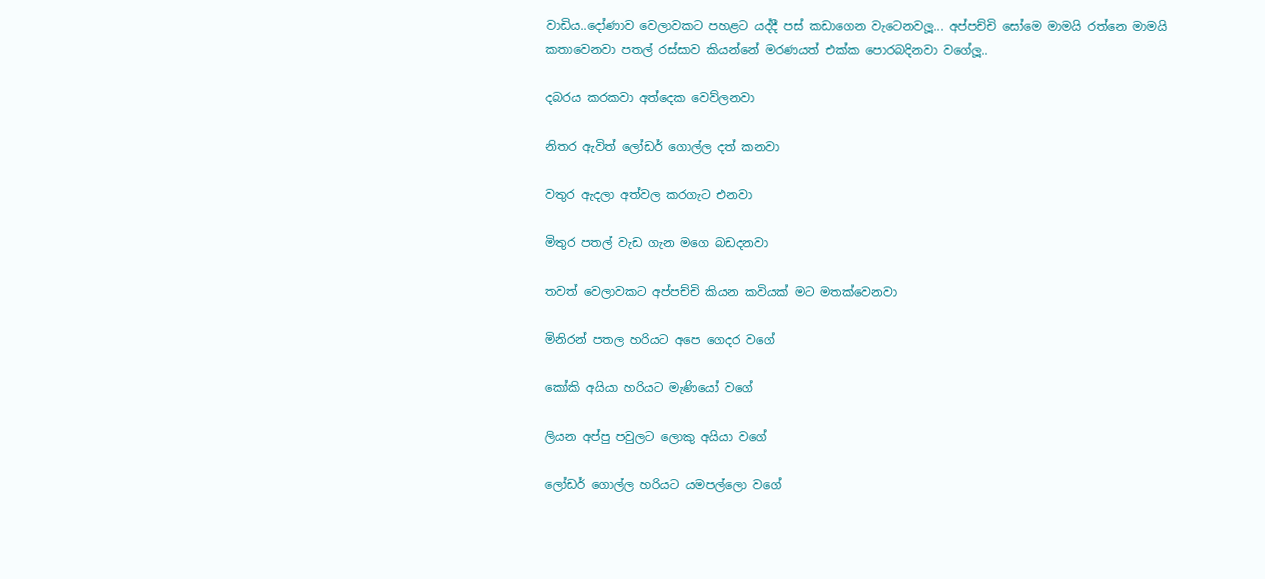වාඩිය..දෝණාව වෙලාවකට පහළට යද්දී පස් කඩාගෙන වැටෙනවලූ... අප්පච්චි සෝමෙ මාමයි රත්නෙ මාමයි කතාවෙනවා පතල් රස්සාව කියන්නේ මරණයත් එක්ක පොරබදිනවා වගේලූ..

දබරය කරකවා අත්දෙක වෙව්ලනවා

නිතර ඇවිත් ලෝඩර් ගොල්ල දත් කනවා

වතුර ඇදලා අත්වල කරගැට එනවා

මිතුර පතල් වැඩ ගැන මගෙ බඩදනවා

තවත් වෙලාවකට අප්පච්චි කියන කවියක් මට මතක්වෙනවා

මිනිරන් පතල හරියට අපෙ ගෙදර වගේ

කෝකි අයියා හරියට මැණියෝ වගේ

ලියන අප්පු පවුලට ලොකු අයියා වගේ

ලෝඩර් ගොල්ල හරියට යමපල්ලො වගේ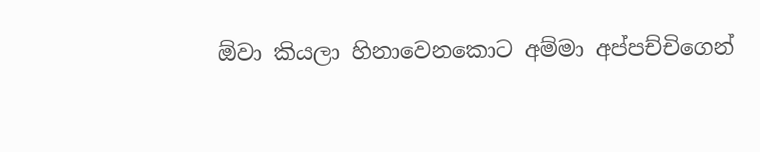ඕවා කියලා හිනාවෙනකොට අම්මා අප්පච්චිගෙන්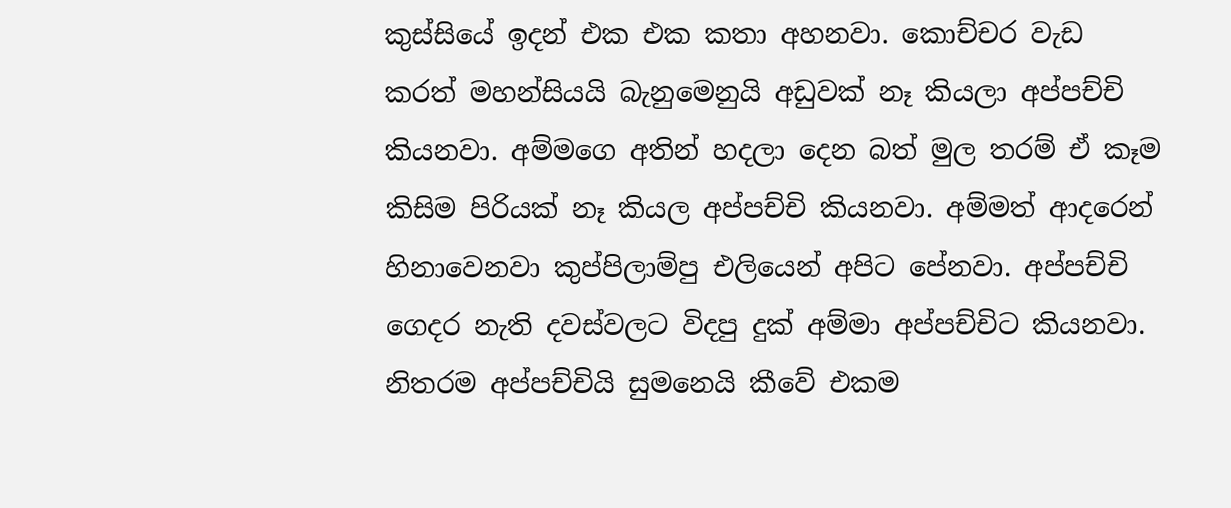කුස්සියේ ඉදන් එක එක කතා අහනවා. කොච්චර වැඩ කරත් මහන්සියයි බැනුමෙනුයි අඩුවක් නෑ කියලා අප්පච්චි කියනවා. අම්මගෙ අතින් හදලා දෙන බත් මුල තරම් ඒ කෑම කිසිම පිරියක් නෑ කියල අප්පච්චි කියනවා. අම්මත් ආදරෙන් හිනාවෙනවා කුප්පිලාම්පු එලියෙන් අපිට පේනවා. අප්පච්චි ගෙදර නැති දවස්වලට විදපු දුක් අම්මා අප්පච්චිට කියනවා. නිතරම අප්පච්චියි සුමනෙයි කීවේ එකම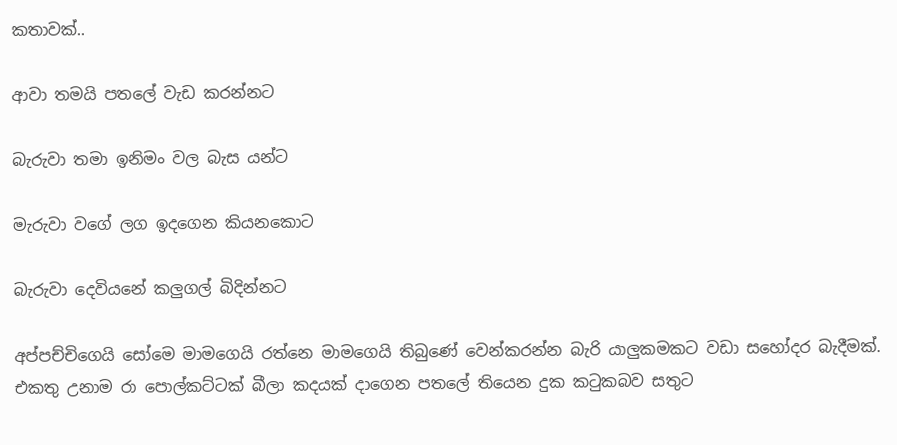කතාවක්..

ආවා තමයි පතලේ වැඩ කරන්නට

බැරුවා තමා ඉනිමං වල බැස යන්ට

මැරුවා වගේ ලග ඉදගෙන කියනකොට

බැරුවා දෙවියනේ කලුගල් බිදින්නට

අප්පච්චිගෙයි සෝමෙ මාමගෙයි රත්නෙ මාමගෙයි තිබුණේ වෙන්කරන්න බැරි යාලුකමකට වඩා සහෝදර බැදීමක්. එකතු උනාම රා පොල්කට්ටක් බීලා කදයක් දාගෙන පතලේ තියෙන දුක කටුකබව සතුට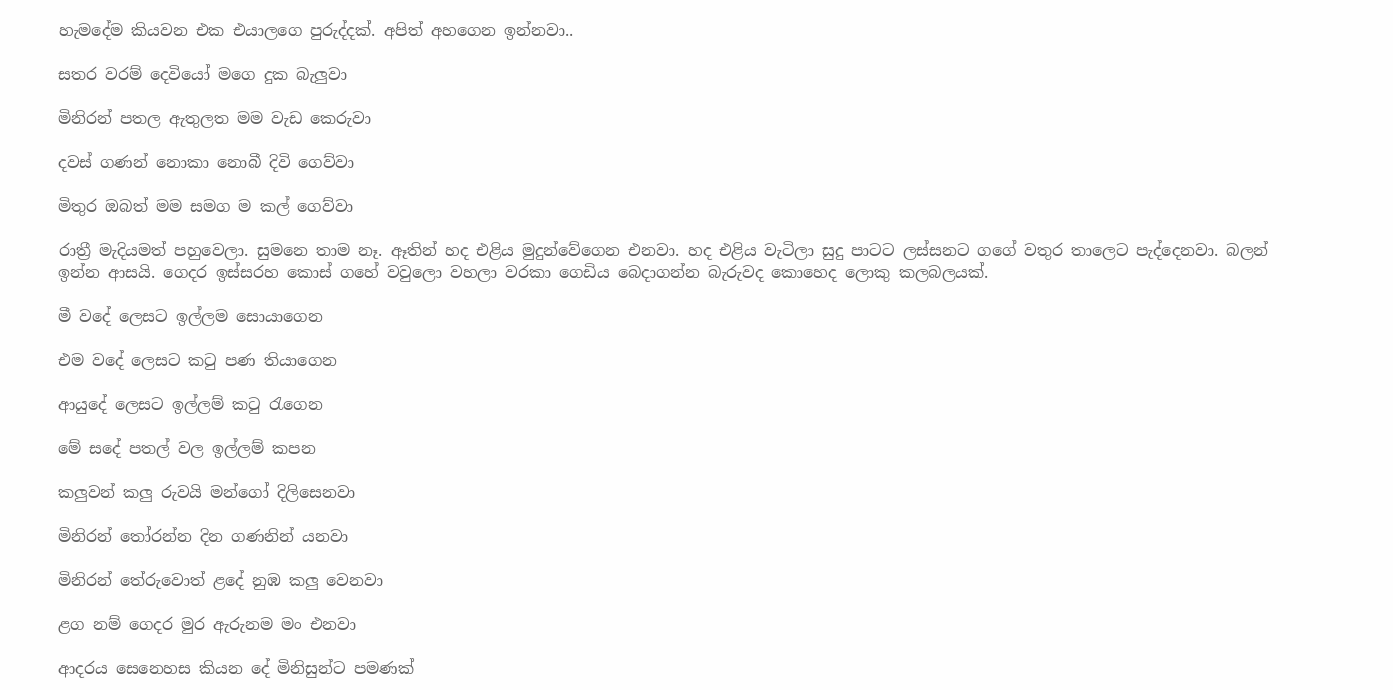හැමදේම කියවන එක එයාලගෙ පුරුද්දක්. අපිත් අහගෙන ඉන්නවා..

සතර වරම් දෙවියෝ මගෙ දුක බැලුවා

මිනිරන් පතල ඇතුලත මම වැඩ කෙරුවා

දවස් ගණන් නොකා නොබී දිවි ගෙව්වා

මිතුර ඔබත් මම සමග ම කල් ගෙව්වා

රාත්‍රී මැදියමත් පහුවෙලා. සුමනෙ තාම නෑ. ඈතින් හද එළිය මුදුන්වේගෙන එනවා. හද එළිය වැටිලා සුදු පාටට ලස්සනට ගගේ වතුර තාලෙට පැද්දෙනවා. බලන් ඉන්න ආසයි. ගෙදර ඉස්සරහ කොස් ගහේ වවුලො වහලා වරකා ගෙඩිය බෙදාගන්න බැරුවද කොහෙද ලොකු කලබලයක්.

මී වදේ ලෙසට ඉල්ලම සොයාගෙන

එම වදේ ලෙසට කටු පණ තියාගෙන

ආයුදේ ලෙසට ඉල්ලම් කටු රැගෙන

මේ සදේ පතල් වල ඉල්ලම් කපන

කලුවන් කලු රුවයි මන්ගෝ දිලිසෙනවා

මිනිරන් තෝරන්න දින ගණනින් යනවා

මිනිරන් තේරුවොත් ළදේ නුඹ කලු වෙනවා

ළග නම් ගෙදර මුර ඇරුනම මං එනවා

ආදරය සෙනෙහස කියන දේ මිනිසුන්ට පමණක්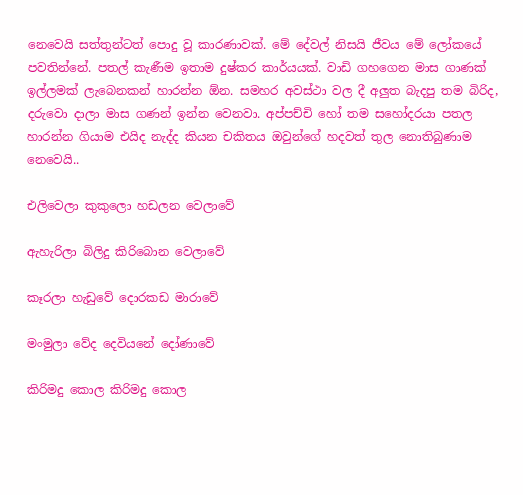නෙවෙයි සත්තුන්ටත් පොදු වූ කාරණාවක්. මේ දේවල් නිසයි ජීවය මේ ලෝකයේ පවතින්නේ. පතල් කැණීම ඉතාම දුෂ්කර කාර්යයක්. වාඩි ගහගෙන මාස ගාණක් ඉල්ලමක් ලැබෙනකන් හාරන්න ඕන. සමහර අවස්ථා වල දී අලුත බැදපු තම බිරිද, දරුවො දාලා මාස ගණන් ඉන්න වෙනවා. අප්පච්චි හෝ තම සහෝදරයා පතල හාරන්න ගියාම එයිද නැද්ද කියන චකිතය ඔවුන්ගේ හදවත් තුල නොතිබුණාම නෙවෙයි..

එලිවෙලා කුකුලො හඩලන වෙලාවේ

ඇහැරිලා බිලිදු කිරිබොන වෙලාවේ

කෑරලා හැඩුවේ දොරකඩ මාරාවේ

මංමුලා වේද දෙවියනේ දෝණාවේ

කිරිමදු කොල කිරිමදු කොල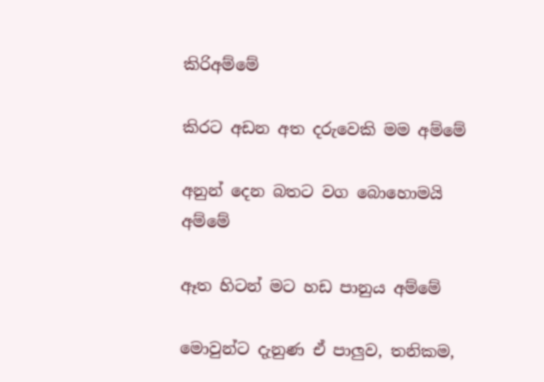කිරිඅම්මේ

කිරට අඩන අත දරුවෙකි මම අම්මේ

අනුන් දෙන බතට වග බොහොමයි අම්මේ

ඈත හිටන් මට හඩ පානුය අම්මේ

මොවුන්ට දැනුණ ඒ පාලුව, තනිකම,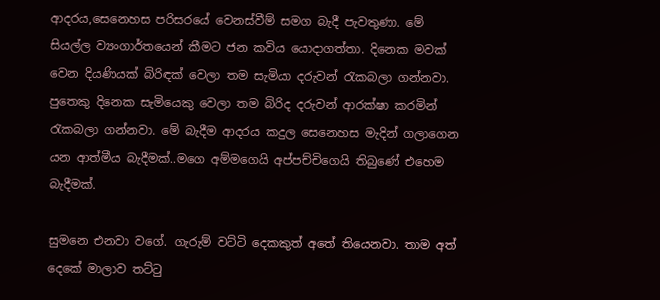ආදරය,සෙනෙහස පරිසරයේ වෙනස්වීම් සමග බැදී පැවතුණා. මේ සියල්ල ව්‍යංගාර්තයෙන් කීමට ජන කවිය යොදාගත්තා. දිනෙක මවක් වෙන දියණියක් බිරිඳක් වෙලා තම සැමියා දරුවන් රැකබලා ගන්නවා. පුතෙකු දිනෙක සැමියෙකු වෙලා තම බිරිද දරුවන් ආරක්ෂා කරමින් රැකබලා ගන්නවා. මේ බැදීම ආදරය කදුල සෙනෙහස මැදින් ගලාගෙන යන ආත්මීය බැදීමක්..මගෙ අම්මගෙයි අප්පච්චිගෙයි තිබුණේ එහෙම බැදීමක්.

සුමනෙ එනවා වගේ. ගැරුම් වට්ටි දෙකකුත් අතේ තියෙනවා. තාම අත් දෙකේ මාලාව තට්ටු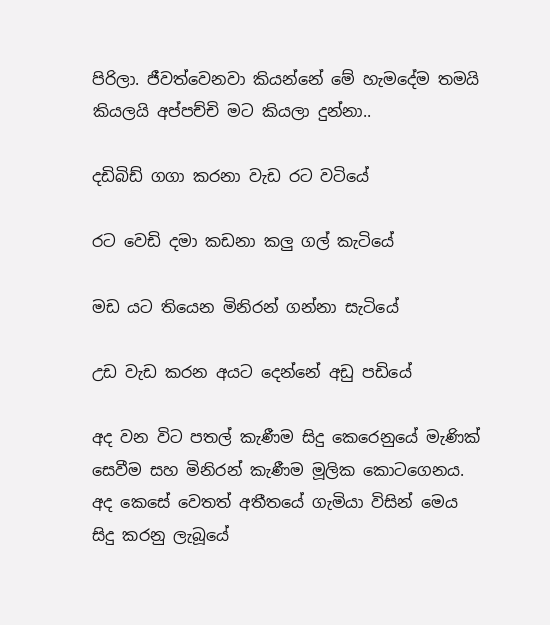පිරිලා. ජීවත්වෙනවා කියන්නේ මේ හැමදේම තමයි කියලයි අප්පච්චි මට කියලා දුන්නා..

දඩිබිඩ් ගගා කරනා වැඩ රට වටියේ

රට වෙඩි දමා කඩනා කලු ගල් කැටියේ

මඩ යට තියෙන මිනිරන් ගන්නා සැටියේ

උඩ වැඩ කරන අයට දෙන්නේ අඩු පඩියේ

අද වන විට පතල් කැණීම සිදු කෙරෙනුයේ මැණික් සෙවීම සහ මිනිරන් කැණීම මූලික කොටගෙනය. අද කෙසේ වෙතත් අතීතයේ ගැමියා විසින් මෙය සිදු කරනු ලැබූයේ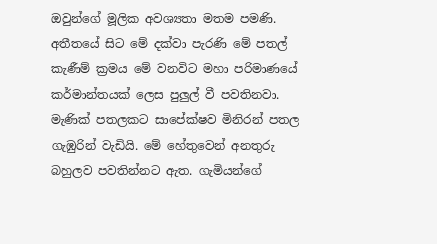ඔවුන්ගේ මූලික අවශ්‍යතා මතම පමණි. අතීතයේ සිට මේ දක්වා පැරණි මේ පතල් කැණීම් ක්‍රමය මේ වනවිට මහා පරිමාණයේ කර්මාන්තයක් ලෙස පුලුල් වී පවතිනවා. මැණික් පතලකට සාපේක්ෂව මිනිරන් පතල ගැඹුරින් වැඩියි. මේ හේතුවෙන් අනතුරු බහුලව පවතින්නට ඇත. ගැමියන්ගේ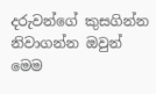දරුවන්ගේ කුසගින්න නිවාගන්න ඔවුන් මෙම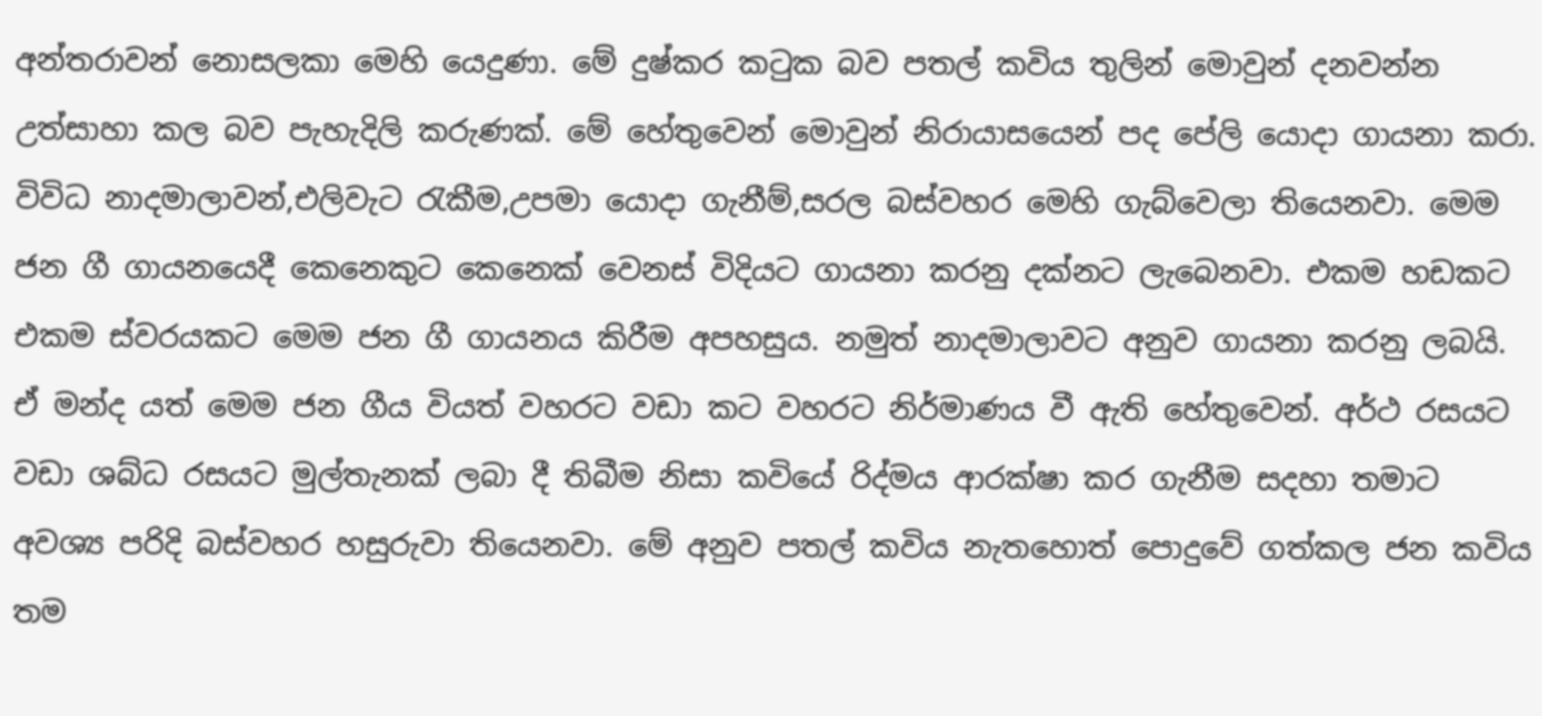අන්තරාවන් නොසලකා මෙහි යෙදුණා. මේ දුෂ්කර කටුක බව පතල් කවිය තුලින් මොවුන් දනවන්න උත්සාහා කල බව පැහැදිලි කරුණක්. මේ හේතුවෙන් මොවුන් නිරායාසයෙන් පද පේලි යොදා ගායනා කරා. විවිධ නාදමාලාවන්,එලිවැට රැකීම,උපමා යොදා ගැනීම්,සරල බස්වහර මෙහි ගැබ්වෙලා තියෙනවා. මෙම ජන ගී ගායනයෙදී කෙනෙකුට කෙනෙක් වෙනස් විදියට ගායනා කරනු දක්නට ලැබෙනවා. එකම හඩකට එකම ස්වරයකට මෙම ජන ගී ගායනය කිරීම අපහසුය. නමුත් නාදමාලාවට අනුව ගායනා කරනු ලබයි. ඒ මන්ද යත් මෙම ජන ගීය වියත් වහරට වඩා කට වහරට නිර්මාණය වී ඇති හේතුවෙන්. අර්ථ රසයට වඩා ශබ්ධ රසයට මුල්තැනක් ලබා දී තිබීම නිසා කවියේ රිද්මය ආරක්ෂා කර ගැනීම සදහා තමාට අවශ්‍ය පරිදි බස්වහර හසුරුවා තියෙනවා. මේ අනුව පතල් කවිය නැතහොත් පොදුවේ ගත්කල ජන කවිය තම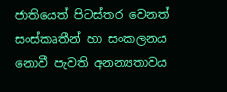ජාතියෙත් පිටස්තර වෙනත් සංස්කෘතීන් හා සංකලනය නොවී පැවති අනන්‍යතාවය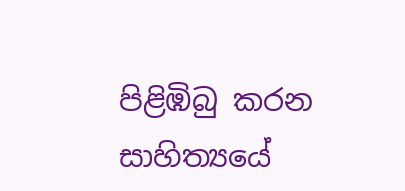පිළිඹිබු කරන සාහිත්‍යයේ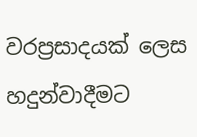වරප්‍රසාදයක් ලෙස හදුන්වාදීමට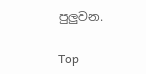පුලුවන.

Top